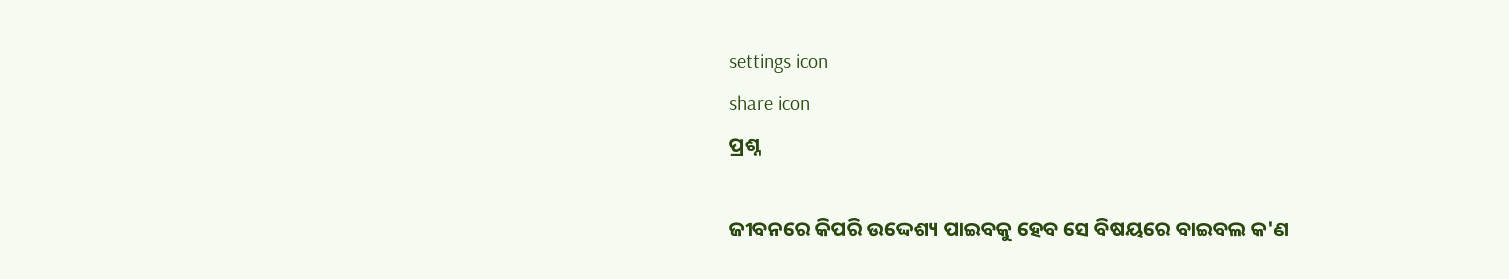settings icon
share icon
ପ୍ରଶ୍ନ

ଜୀବନରେ କିପରି ଉଦ୍ଦେଶ୍ୟ ପାଇବକୁ ହେବ ସେ ବିଷୟରେ ବାଇବଲ କ'ଣ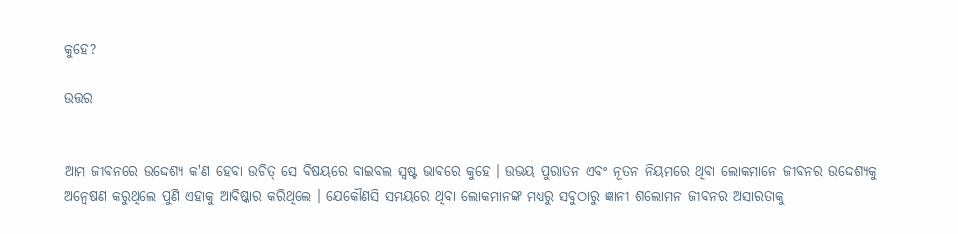କୁହେ?

ଉତ୍ତର


ଆମ ଜୀବନରେ ଉଦ୍ଦେଶ୍ୟ କ'ଣ ହେବା ଉଚିତ୍ ସେ ବିଷୟରେ ବାଇବଲ ସ୍ବଷ୍ଟ ଭାବରେ କୁହେ । ଉଭୟ ପୁରାତନ ଏବଂ ନୂତନ ନିୟମରେ ଥିବା ଲୋକମାନେ ଜୀବନର ଉଦ୍ଦେଶ୍ୟକୁ ଅନ୍ବେଷଣ କରୁଥିଲେ ପୁଣି ଏହାକୁ ଆବିଷ୍କାର କରିଥିଲେ । ଯେକୌଣସି ସମୟରେ ଥିବା ଲୋକମାନଙ୍କ ମଧ୍ୟରୁ ସବୁଠାରୁ ଜ୍ଞାନୀ ଶଲୋମନ ଜୀବନର ଅସାରତାକୁ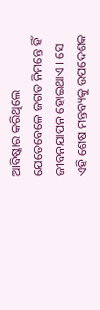ଆବିଷ୍କାର କରିଥିଲେ ଯେତେବେଳେ ଜଗତ ନିମନ୍ତେ ହିଁ ଜୀବନଯାପନ ହୋଇଥାଏ । ସେ ଏହି ଶେଷ ମନ୍ତବ୍ୟକୁ ଉପଦେଶକ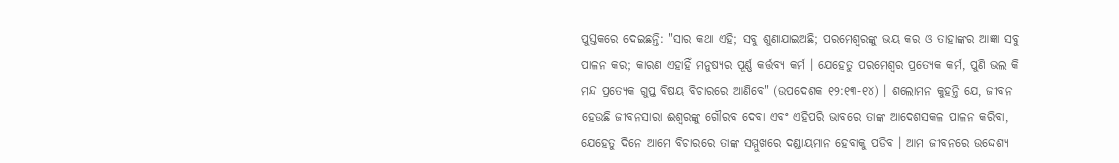ପୁସ୍ତକରେ ଦେଇଛନ୍ତି: "ସାର କଥା ଏହି; ସବୁ ଶୁଣାଯାଇଅଛି; ପରମେଶ୍ବରଙ୍କୁ ଭୟ କର ଓ ତାହାଙ୍କର ଆଜ୍ଞା ସବୁ ପାଳନ କର; କାରଣ ଏହାହିଁ ମନୁଷ୍ୟର ପୂର୍ଣ୍ଣ କର୍ତ୍ତବ୍ୟ କର୍ମ । ଯେହେତୁ ପରମେଶ୍ବର ପ୍ରତ୍ୟେକ କର୍ମ, ପୁଣି ଭଲ କି ମନ୍ଦ ପ୍ରତ୍ୟେକ ଗୁପ୍ତ ବିଷୟ ବିଚାରରେ ଆଣିବେ" (ଉପଦେଶକ ୧୨:୧୩-୧୪) । ଶଲୋମନ କୁହନ୍ତି ଯେ, ଜୀବନ ହେଉଛି ଜୀବନସାରା ଈଶ୍ବରଙ୍କୁ ଗୌରବ ଦେବା ଏବଂ ଏହିପରି ଭାବରେ ତାଙ୍କ ଆଦେଶସକଳ ପାଳନ କରିବା, ଯେହେତୁ ଦିନେ ଆମେ ବିଚାରରେ ତାଙ୍କ ସମ୍ମୁଖରେ ଦଣ୍ଡାୟମାନ ହେବାକୁ ପଡିବ । ଆମ ଜୀବନରେ ଉଦ୍ଦେଶ୍ୟ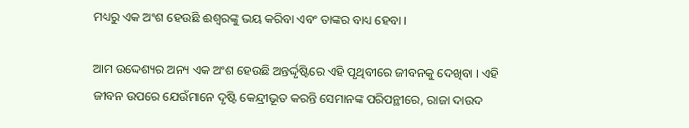ମଧ୍ୟରୁ ଏକ ଅଂଶ ହେଉଛି ଈଶ୍ବରଙ୍କୁ ଭୟ କରିବା ଏବଂ ତାଙ୍କର ବାଧ୍ୟ ହେବା ।

ଆମ ଉଦ୍ଦେଶ୍ୟର ଅନ୍ୟ ଏକ ଅଂଶ ହେଉଛି ଅନ୍ତର୍ଦ୍ଦୃଷ୍ଟିରେ ଏହି ପୃଥିବୀରେ ଜୀବନକୁ ଦେଖିବା । ଏହି ଜୀବନ ଉପରେ ଯେଉଁମାନେ ଦୃଷ୍ଟି କେନ୍ଦ୍ରୀଭୂତ କରନ୍ତି ସେମାନଙ୍କ ପରିପନ୍ଥୀରେ, ରାଜା ଦାଉଦ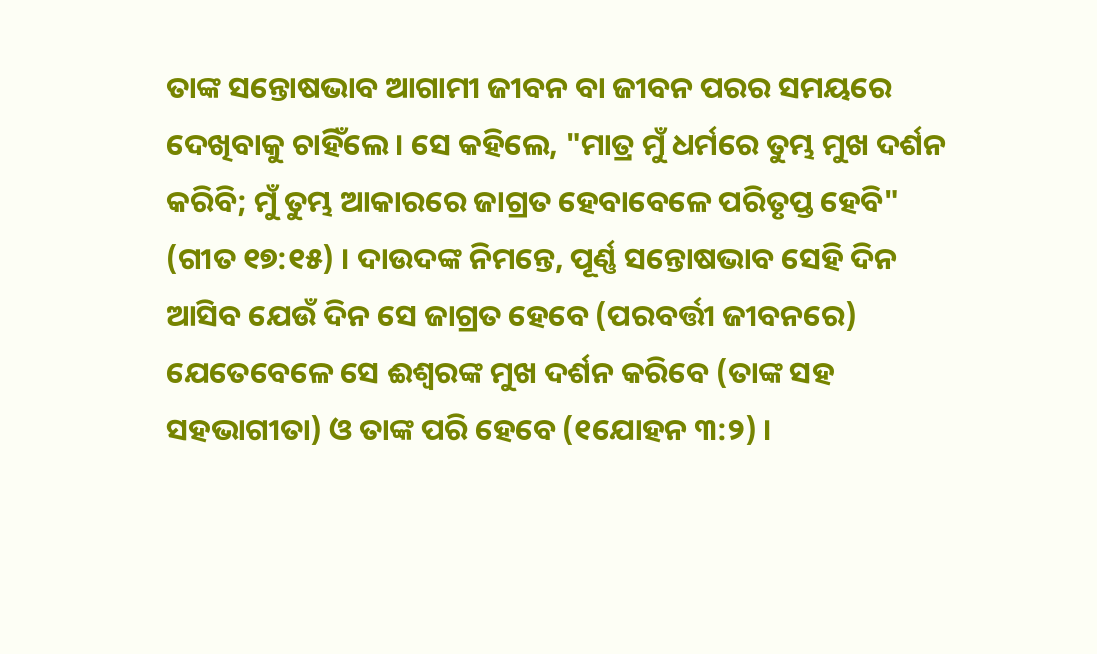ତାଙ୍କ ସନ୍ତୋଷଭାବ ଆଗାମୀ ଜୀବନ ବା ଜୀବନ ପରର ସମୟରେ ଦେଖିବାକୁ ଚାହିଁଲେ । ସେ କହିଲେ, "ମାତ୍ର ମୁଁ ଧର୍ମରେ ତୁମ୍ଭ ମୁଖ ଦର୍ଶନ କରିବି; ମୁଁ ତୁମ୍ଭ ଆକାରରେ ଜାଗ୍ରତ ହେବାବେଳେ ପରିତୃପ୍ତ ହେବି" (ଗୀତ ୧୭:୧୫) । ଦାଉଦଙ୍କ ନିମନ୍ତେ, ପୂର୍ଣ୍ଣ ସନ୍ତୋଷଭାବ ସେହି ଦିନ ଆସିବ ଯେଉଁ ଦିନ ସେ ଜାଗ୍ରତ ହେବେ (ପରବର୍ତ୍ତୀ ଜୀବନରେ) ଯେତେବେଳେ ସେ ଈଶ୍ବରଙ୍କ ମୁଖ ଦର୍ଶନ କରିବେ (ତାଙ୍କ ସହ ସହଭାଗୀତା) ଓ ତାଙ୍କ ପରି ହେବେ (୧ଯୋହନ ୩:୨) ।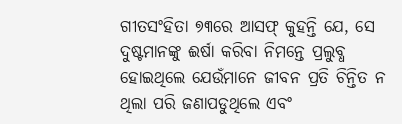ଗୀତସଂହିତା ୭୩ରେ ଆସଫ୍ କୁହନ୍ତି ଯେ, ସେ ଦୁଷ୍ଟମାନଙ୍କୁ ଈର୍ଷା କରିବା ନିମନ୍ତେ ପ୍ରଲୁବ୍ଧ ହୋଇଥିଲେ ଯେଉଁମାନେ ଜୀବନ ପ୍ରତି ଚିନ୍ତିତ ନ ଥିଲା ପରି ଜଣାପଡୁଥିଲେ ଏବଂ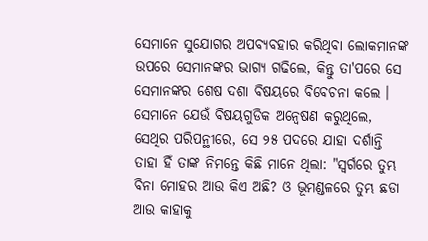ସେମାନେ ସୁଯୋଗର ଅପବ୍ୟବହାର କରିଥିବା ଲୋକମାନଙ୍କ ଉପରେ ସେମାନଙ୍କର ଭାଗ୍ୟ ଗଢିଲେ, କିନ୍ତୁ ତା'ପରେ ସେ ସେମାନଙ୍କର ଶେଷ ଦଶା ବିଷୟରେ ବିବେଚନା କଲେ । ସେମାନେ ଯେଉଁ ବିଷୟଗୁଡିକ ଅନ୍ବେଷଣ କରୁଥିଲେ, ସେଥିର ପରିପନ୍ଥୀରେ, ସେ ୨୫ ପଦରେ ଯାହା ଦର୍ଶାନ୍ତି ତାହା ହିଁ ତାଙ୍କ ନିମନ୍ତେ କିଛି ମାନେ ଥିଲା: "ସ୍ବର୍ଗରେ ତୁମ୍ଭ ବିନା ମୋହର ଆଉ କିଏ ଅଛି? ଓ ଭୂମଣ୍ଡଳରେ ତୁମ୍ଭ ଛଡା ଆଉ କାହାକୁ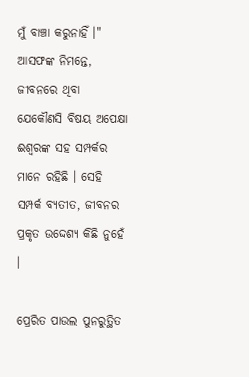ମୁଁ ବାଞ୍ଚା କରୁନାହିଁ ।" ଆସଫଙ୍କ ନିମନ୍ତେ, ଜୀବନରେ ଥିବା ଯେକୌଣସି ବିଷୟ ଅପେକ୍ଷା ଈଶ୍ବରଙ୍କ ସହ ସମ୍ପର୍କର ମାନେ ରହିଛି । ସେହି ସମ୍ପର୍କ ବ୍ୟତୀତ, ଜୀବନର ପ୍ରକୃତ ଉଦ୍ଦେଶ୍ୟ କିଛି ନୁହେଁ ।

ପ୍ରେରିତ ପାଉଲ ପୁନରୁତ୍ଥିତ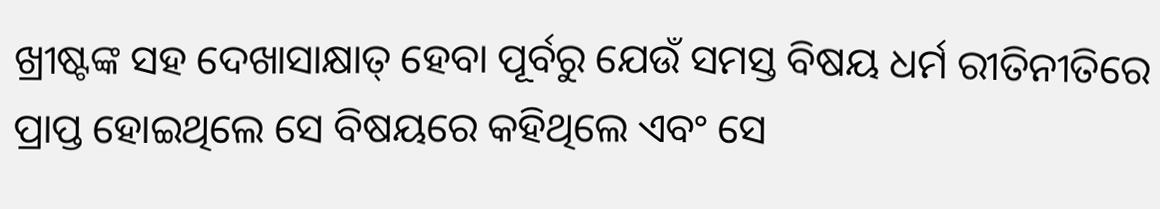ଖ୍ରୀଷ୍ଟଙ୍କ ସହ ଦେଖାସାକ୍ଷାତ୍ ହେବା ପୂର୍ବରୁ ଯେଉଁ ସମସ୍ତ ବିଷୟ ଧର୍ମ ରୀତିନୀତିରେ ପ୍ରାପ୍ତ ହୋଇଥିଲେ ସେ ବିଷୟରେ କହିଥିଲେ ଏବଂ ସେ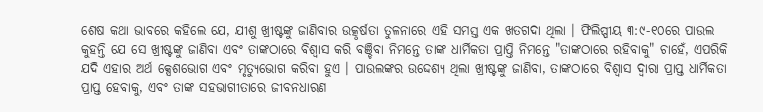ଶେଷ କଥା ଭାବରେ କହିଲେ ଯେ, ଯୀଶୁ ଖ୍ରୀଷ୍ଟଙ୍କୁ ଜାଣିବାର ଉତ୍କୃର୍ଷତା ତୁଳନାରେ ଏହି ସମସ୍ତ ଏକ ଖତଗଦା ଥିଲା । ଫିଲିପ୍ପୀୟ ୩:୯-୧୦ରେ ପାଉଲ କୁହନ୍ତି ଯେ ସେ ଖ୍ରୀଷ୍ଟଙ୍କୁ ଜାଣିବା ଏବଂ ତାଙ୍କଠାରେ ବିଶ୍ବାସ କରି ବଞ୍ଚିବା ନିମନ୍ତେ ତାଙ୍କ ଧାର୍ମିକତା ପ୍ରାପ୍ତି ନିମନ୍ତେ "ତାଙ୍କଠାରେ ରହିବାକୁ" ଚାହେଁ, ଏପରିକି ଯଦି ଏହାର ଅର୍ଥ କ୍ସେଶଭୋଗ ଏବଂ ମୃତ୍ୟୁଭୋଗ କରିବା ହୁଏ । ପାଉଲଙ୍କର ଉଦ୍ଦେଶ୍ୟ ଥିଲା ଖ୍ରୀଷ୍ଟଙ୍କୁ ଜାଣିବା, ତାଙ୍କଠାରେ ବିଶ୍ବାସ ଦ୍ବାରା ପ୍ରାପ୍ତ ଧାର୍ମିକତା ପ୍ରାପ୍ତ ହେବାକୁ, ଏବଂ ତାଙ୍କ ସହଭାଗୀତାରେ ଜୀବନଧାରଣ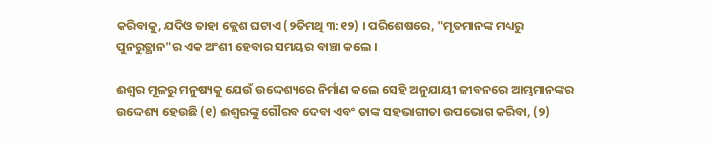କରିବାକୁ, ଯଦିଓ ତାହା କ୍ଲେଶ ଘଟାଏ (୨ତିମଥି ୩:୧୨) । ପରିଶେଷରେ, "ମୃତମାନଙ୍କ ମଧ୍ୟରୁ ପୁନରୁତ୍ଥାନ"ର ଏକ ଅଂଶୀ ହେବାର ସମୟର ବାଞ୍ଚା କଲେ ।

ଈଶ୍ବର ମୂଳରୁ ମନୁଷ୍ୟକୁ ଯେଉଁ ଉଦ୍ଦେଶ୍ୟରେ ନିର୍ମାଣ କଲେ ସେହି ଅନୁଯାୟୀ ଜୀବନରେ ଆମ୍ଭମାନଙ୍କର ଉଦ୍ଦେଶ୍ୟ ହେଉଛି (୧) ଈଶ୍ବରଙ୍କୁ ଗୌରବ ଦେବା ଏବଂ ତାଙ୍କ ସହଭାଗୀତା ଉପଭୋଗ କରିବା, (୨)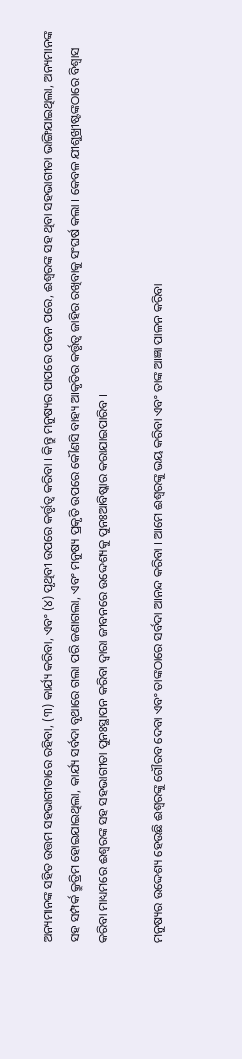ଅନ୍ୟମାନଙ୍କ ସହିତ ଉତ୍ତମ ସହଭାଗୀତାରେ ରହିବା, (୩) କାର୍ଯ୍ୟ କରିବା, ଏବଂ (୪) ପୃଥିବୀ ଉପରେ କର୍ତ୍ତୃତ୍ବ କରିବା । କିନ୍ତୁ ମନୁଷ୍ୟର ପାପରେ ପତନ ପରେ, ଈଶ୍ବରଙ୍କ ସହ ଥିବା ସହଭାଗୀତା ଭାଙ୍ଗିଯାଇଥିଲା, ଅନ୍ୟମାନଙ୍କ ସହ ସମ୍ପର୍କ କ୍ରୁତ୍ରିମ ହୋଇଯାଇଥିଲା, କାର୍ଯ୍ୟ ସର୍ବଦା ବୃଥାରେ ଗଲା ପରି ଜଣାଗଲା, ଏବଂ ମନୁଷ୍ୟ ପ୍ରକୃତି ଉପରେ କୌଣସି ବାହ୍ୟ ଆକୃତିର କର୍ତ୍ତୃତ୍ବ ଜାହିର ରଖିବାକୁ ସଂଘର୍ଷ କଲା । କେବଳ ଯୀଶୁଖ୍ରୀଷ୍ଟଙ୍କଠାରେ ବିଶ୍ବାସ କରିବା ମାଧ୍ୟମରେ ଈଶ୍ବରଙ୍କ ସହ ସହଭାଗୀତା ପୁନଃସ୍ଥାପନ କରିବା ଦ୍ବାରା ଜୀବନରେ ଉଦ୍ଦେଶ୍ୟକୁ ପୁନଃଆବିଷ୍କାର କରାଯାଇପାରିବ ।

ମନୁଷ୍ୟର ଉଦ୍ଦେଶ୍ୟ ହେଉଛି ଈଶ୍ବରଙ୍କୁ ଗୌରବ ଦେବା ଏବଂ ତାଙ୍କଠାରେ ସର୍ବଦା ଆନନ୍ଦ କରିବା । ଆମେ ଈଶ୍ବରଙ୍କୁ ଭୟ କରିବା ଏବଂ ତାଙ୍କ ଆଜ୍ଞା ପାଳନ କରିବା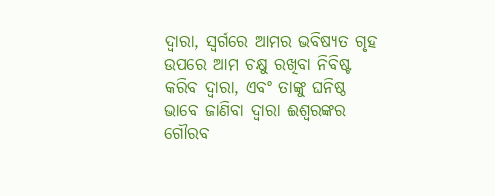ଦ୍ବାରା, ସ୍ବର୍ଗରେ ଆମର ଭବିଷ୍ୟତ ଗୃହ ଉପରେ ଆମ ଚକ୍ଷୁ ରଖିବା ନିବିଷ୍ଟ କରିବ ଦ୍ବାରା, ଏବଂ ତାଙ୍କୁ ଘନିଷ୍ଠ ଭାବେ ଜାଣିବା ଦ୍ବାରା ଈଶ୍ବରଙ୍କର ଗୌରବ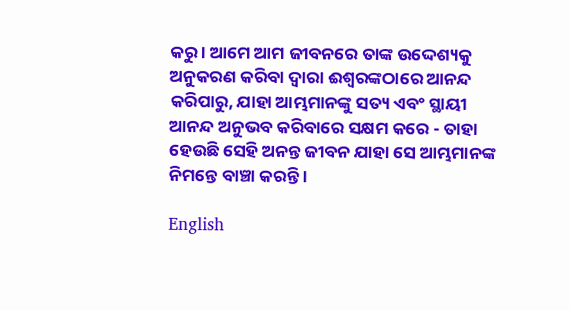କରୁ । ଆମେ ଆମ ଜୀବନରେ ତାଙ୍କ ଉଦ୍ଦେଶ୍ୟକୁ ଅନୁକରଣ କରିବା ଦ୍ବାରା ଈଶ୍ବରଙ୍କଠାରେ ଆନନ୍ଦ କରିପାରୁ, ଯାହା ଆମ୍ଭମାନଙ୍କୁ ସତ୍ୟ ଏବଂ ସ୍ଥାୟୀ ଆନନ୍ଦ ଅନୁଭବ କରିବାରେ ସକ୍ଷମ କରେ - ତାହା ହେଉଛି ସେହି ଅନନ୍ତ ଜୀବନ ଯାହା ସେ ଆମ୍ଭମାନଙ୍କ ନିମନ୍ତେ ବାଞ୍ଚା କରନ୍ତି ।

English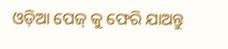ଓଡ଼ିଆ ପେଜ୍ କୁ ଫେରି ଯାଅନ୍ତୁ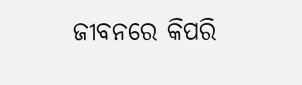ଜୀବନରେ କିପରି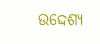ଉଦ୍ଦେଶ୍ୟ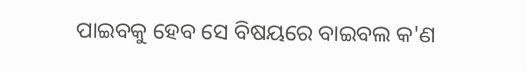ପାଇବକୁ ହେବ ସେ ବିଷୟରେ ବାଇବଲ କ'ଣ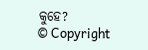କୁହେ?
© Copyright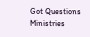Got Questions Ministries